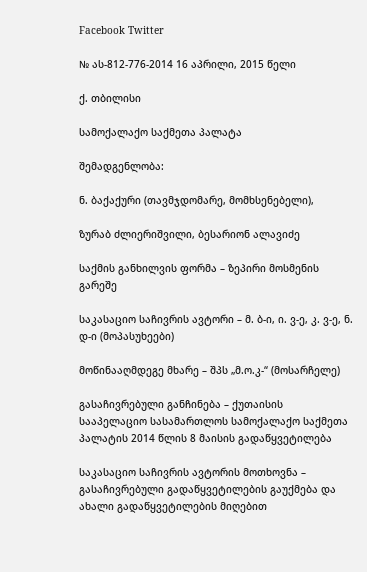Facebook Twitter

№ ას-812-776-2014 16 აპრილი, 2015 წელი

ქ. თბილისი

სამოქალაქო საქმეთა პალატა

შემადგენლობა:

ნ. ბაქაქური (თავმჯდომარე, მომხსენებელი),

ზურაბ ძლიერიშვილი, ბესარიონ ალავიძე

საქმის განხილვის ფორმა – ზეპირი მოსმენის გარეშე

საკასაციო საჩივრის ავტორი – მ. ბ-ი, ი. ვ-ე, კ. ვ-ე, ნ. დ-ი (მოპასუხეები)

მოწინააღმდეგე მხარე – შპს „მ.ო.კ-“ (მოსარჩელე)

გასაჩივრებული განჩინება – ქუთაისის სააპელაციო სასამართლოს სამოქალაქო საქმეთა პალატის 2014 წლის 8 მაისის გადაწყვეტილება

საკასაციო საჩივრის ავტორის მოთხოვნა – გასაჩივრებული გადაწყვეტილების გაუქმება და ახალი გადაწყვეტილების მიღებით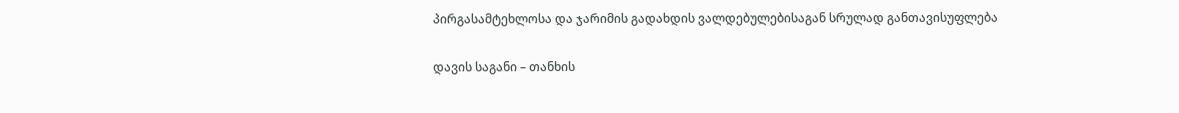პირგასამტეხლოსა და ჯარიმის გადახდის ვალდებულებისაგან სრულად განთავისუფლება

დავის საგანი – თანხის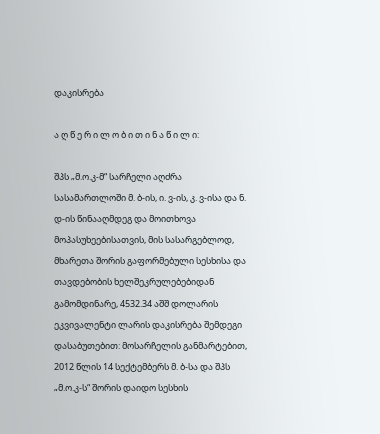დაკისრება

ა ღ წ ე რ ი ლ ო ბ ი თ ი ნ ა წ ი ლ ი:

შპს „მ.ო.კ-მ“ სარჩელი აღძრა სასამართლოში მ. ბ-ის, ი. ვ-ის, კ. ვ-ისა და ნ. დ-ის წინააღმდეგ და მოითხოვა მოპასუხეებისათვის, მის სასარგებლოდ, მხარეთა შორის გაფორმებული სესხისა და თავდებობის ხელშეკრულებებიდან გამომდინარე, 4532.34 აშშ დოლარის ეკვივალენტი ლარის დაკისრება შემდეგი დასაბუთებით: მოსარჩელის განმარტებით, 2012 წლის 14 სექტემბერს მ. ბ-სა და შპს „მ.ო.კ-ს“ შორის დაიდო სესხის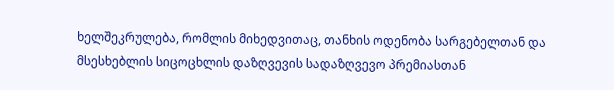ხელშეკრულება, რომლის მიხედვითაც, თანხის ოდენობა სარგებელთან და მსესხებლის სიცოცხლის დაზღვევის სადაზღვევო პრემიასთან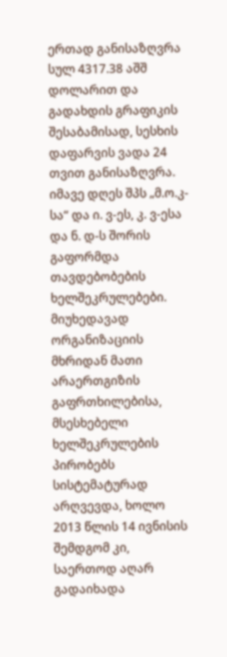ერთად განისაზღვრა სულ 4317.38 აშშ დოლარით და გადახდის გრაფიკის შესაბამისად, სესხის დაფარვის ვადა 24 თვით განისაზღვრა. იმავე დღეს შპს „მ.ო.კ-სა“ და ი. ვ-ეს, კ. ვ-ესა და ნ. დ-ს შორის გაფორმდა თავდებობების ხელშეკრულებები. მიუხედავად ორგანიზაციის მხრიდან მათი არაერთგიზის გაფრთხილებისა, მსესხებელი ხელშეკრულების პირობებს სისტემატურად არღვევდა, ხოლო 2013 წლის 14 ივნისის შემდგომ კი, საერთოდ აღარ გადაიხადა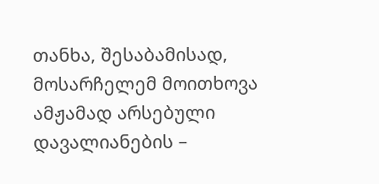თანხა, შესაბამისად, მოსარჩელემ მოითხოვა ამჟამად არსებული დავალიანების –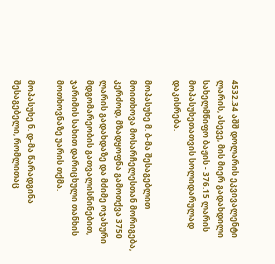4532.34 აშშ დოლარის ეკვივალენტი ლარის, ასევე, მის მიერ გადახდილი სახელმწიფო ბაჟის - 376.15 ლარის მოპასუხეთათვის სოლიდარულად დაკისრება.

მოპასუხე მ. ბ-მა შესაგებლით მოითხოვა მოსარჩელესთან მორიგება, კერძოდ, მზადყოფნა გამოთქვა 3750 ლარის გადახდაზე და მძიმე ოჯახური მდგომარეობის გათვალისწინებით, ჯარიმის სახით დარიცხული თანხის მოთხოვნაზე უარის თქმა.

მოპასუხე ნ. დ-მა წარადგინა შესაგებელი, რომლითაც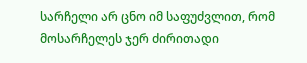სარჩელი არ ცნო იმ საფუძვლით, რომ მოსარჩელეს ჯერ ძირითადი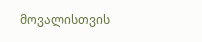მოვალისთვის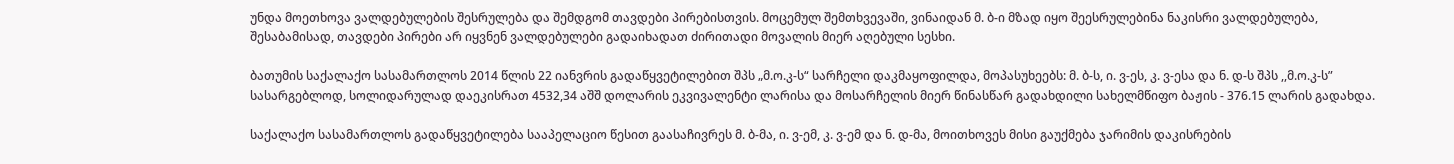უნდა მოეთხოვა ვალდებულების შესრულება და შემდგომ თავდები პირებისთვის. მოცემულ შემთხვევაში, ვინაიდან მ. ბ-ი მზად იყო შეესრულებინა ნაკისრი ვალდებულება, შესაბამისად, თავდები პირები არ იყვნენ ვალდებულები გადაიხადათ ძირითადი მოვალის მიერ აღებული სესხი.

ბათუმის საქალაქო სასამართლოს 2014 წლის 22 იანვრის გადაწყვეტილებით შპს „მ.ო.კ-ს“ სარჩელი დაკმაყოფილდა, მოპასუხეებს: მ. ბ-ს, ი. ვ-ეს, კ. ვ-ესა და ნ. დ-ს შპს ,,მ.ო.კ-ს” სასარგებლოდ, სოლიდარულად დაეკისრათ 4532,34 აშშ დოლარის ეკვივალენტი ლარისა და მოსარჩელის მიერ წინასწარ გადახდილი სახელმწიფო ბაჟის - 376.15 ლარის გადახდა.

საქალაქო სასამართლოს გადაწყვეტილება სააპელაციო წესით გაასაჩივრეს მ. ბ-მა, ი. ვ-ემ, კ. ვ-ემ და ნ. დ-მა, მოითხოვეს მისი გაუქმება ჯარიმის დაკისრების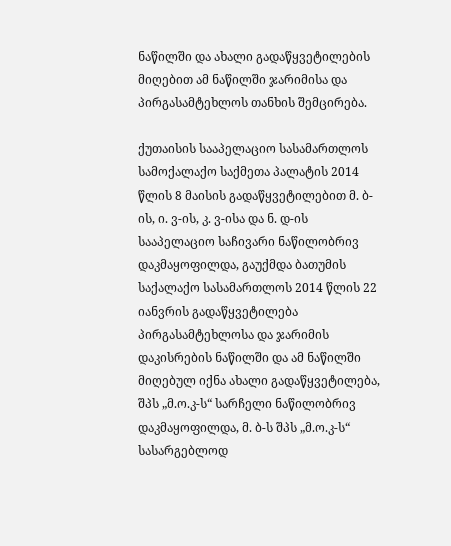ნაწილში და ახალი გადაწყვეტილების მიღებით ამ ნაწილში ჯარიმისა და პირგასამტეხლოს თანხის შემცირება.

ქუთაისის სააპელაციო სასამართლოს სამოქალაქო საქმეთა პალატის 2014 წლის 8 მაისის გადაწყვეტილებით მ. ბ-ის, ი. ვ-ის, კ. ვ-ისა და ნ. დ-ის სააპელაციო საჩივარი ნაწილობრივ დაკმაყოფილდა, გაუქმდა ბათუმის საქალაქო სასამართლოს 2014 წლის 22 იანვრის გადაწყვეტილება პირგასამტეხლოსა და ჯარიმის დაკისრების ნაწილში და ამ ნაწილში მიღებულ იქნა ახალი გადაწყვეტილება, შპს „მ.ო.კ-ს“ სარჩელი ნაწილობრივ დაკმაყოფილდა, მ. ბ-ს შპს „მ.ო.კ-ს“ სასარგებლოდ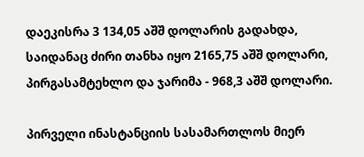დაეკისრა 3 134,05 აშშ დოლარის გადახდა, საიდანაც ძირი თანხა იყო 2165,75 აშშ დოლარი, პირგასამტეხლო და ჯარიმა - 968,3 აშშ დოლარი.

პირველი ინასტანციის სასამართლოს მიერ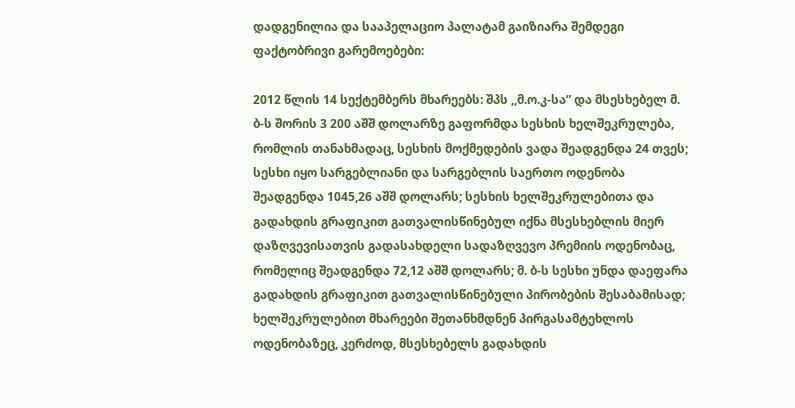დადგენილია და სააპელაციო პალატამ გაიზიარა შემდეგი ფაქტობრივი გარემოებები:

2012 წლის 14 სექტემბერს მხარეებს: შპს ,,მ.ო.კ-სა” და მსესხებელ მ. ბ-ს შორის 3 200 აშშ დოლარზე გაფორმდა სესხის ხელშეკრულება, რომლის თანახმადაც, სესხის მოქმედების ვადა შეადგენდა 24 თვეს; სესხი იყო სარგებლიანი და სარგებლის საერთო ოდენობა შეადგენდა 1045,26 აშშ დოლარს; სესხის ხელშეკრულებითა და გადახდის გრაფიკით გათვალისწინებულ იქნა მსესხებლის მიერ დაზღვევისათვის გადასახდელი სადაზღვევო პრემიის ოდენობაც, რომელიც შეადგენდა 72,12 აშშ დოლარს; მ. ბ-ს სესხი უნდა დაეფარა გადახდის გრაფიკით გათვალისწინებული პირობების შესაბამისად; ხელშეკრულებით მხარეები შეთანხმდნენ პირგასამტეხლოს ოდენობაზეც, კერძოდ, მსესხებელს გადახდის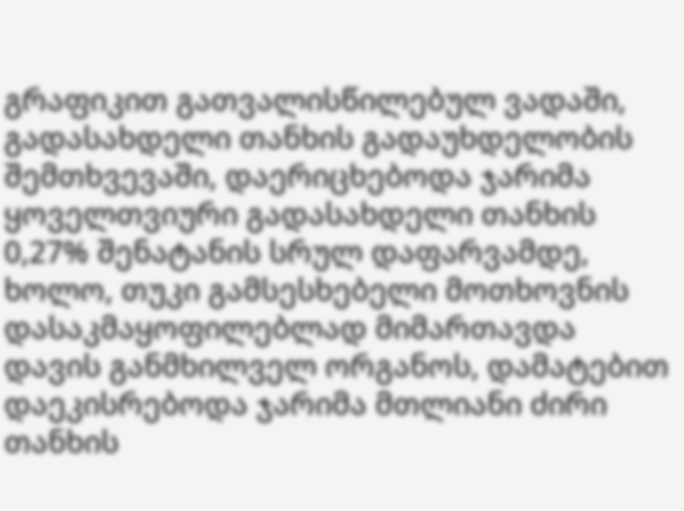გრაფიკით გათვალისწილებულ ვადაში, გადასახდელი თანხის გადაუხდელობის შემთხვევაში, დაერიცხებოდა ჯარიმა ყოველთვიური გადასახდელი თანხის 0,27% შენატანის სრულ დაფარვამდე, ხოლო, თუკი გამსესხებელი მოთხოვნის დასაკმაყოფილებლად მიმართავდა დავის განმხილველ ორგანოს, დამატებით დაეკისრებოდა ჯარიმა მთლიანი ძირი თანხის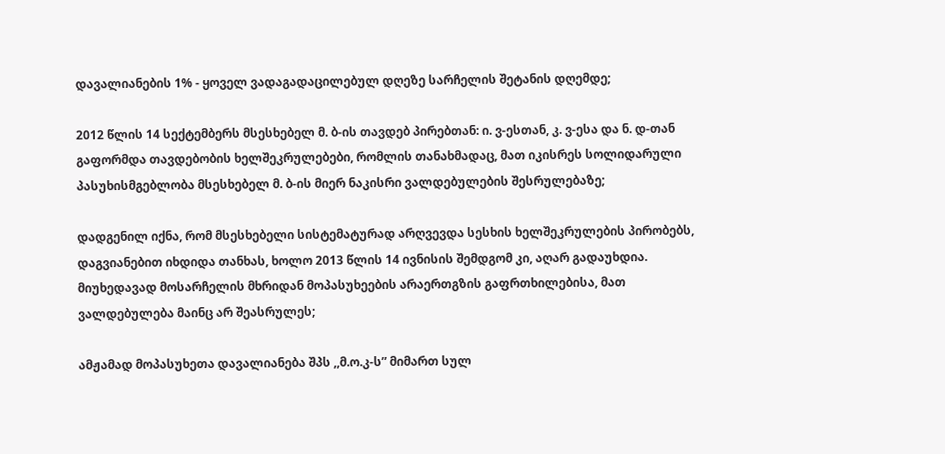დავალიანების 1% - ყოველ ვადაგადაცილებულ დღეზე სარჩელის შეტანის დღემდე;

2012 წლის 14 სექტემბერს მსესხებელ მ. ბ-ის თავდებ პირებთან: ი. ვ-ესთან, კ. ვ-ესა და ნ. დ-თან გაფორმდა თავდებობის ხელშეკრულებები, რომლის თანახმადაც, მათ იკისრეს სოლიდარული პასუხისმგებლობა მსესხებელ მ. ბ-ის მიერ ნაკისრი ვალდებულების შესრულებაზე;

დადგენილ იქნა, რომ მსესხებელი სისტემატურად არღვევდა სესხის ხელშეკრულების პირობებს, დაგვიანებით იხდიდა თანხას, ხოლო 2013 წლის 14 ივნისის შემდგომ კი, აღარ გადაუხდია. მიუხედავად მოსარჩელის მხრიდან მოპასუხეების არაერთგზის გაფრთხილებისა, მათ ვალდებულება მაინც არ შეასრულეს;

ამჟამად მოპასუხეთა დავალიანება შპს ,,მ.ო.კ-ს” მიმართ სულ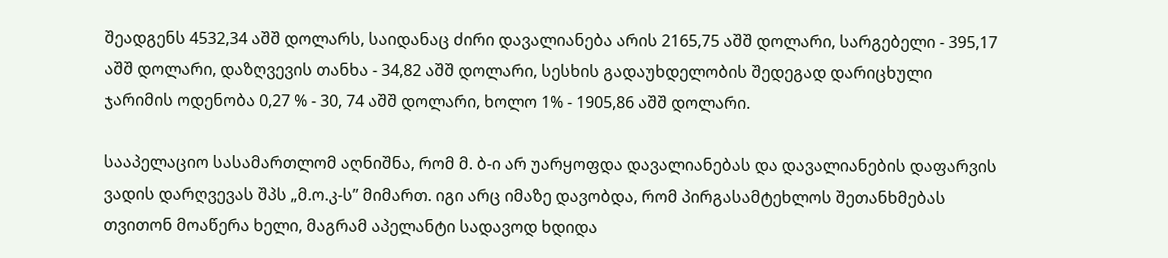შეადგენს 4532,34 აშშ დოლარს, საიდანაც ძირი დავალიანება არის 2165,75 აშშ დოლარი, სარგებელი - 395,17 აშშ დოლარი, დაზღვევის თანხა - 34,82 აშშ დოლარი, სესხის გადაუხდელობის შედეგად დარიცხული ჯარიმის ოდენობა 0,27 % - 30, 74 აშშ დოლარი, ხოლო 1% - 1905,86 აშშ დოლარი.

სააპელაციო სასამართლომ აღნიშნა, რომ მ. ბ-ი არ უარყოფდა დავალიანებას და დავალიანების დაფარვის ვადის დარღვევას შპს „მ.ო.კ-ს” მიმართ. იგი არც იმაზე დავობდა, რომ პირგასამტეხლოს შეთანხმებას თვითონ მოაწერა ხელი, მაგრამ აპელანტი სადავოდ ხდიდა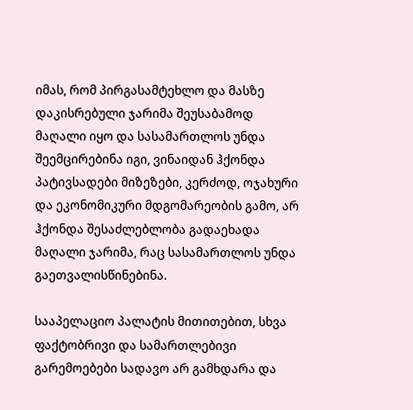იმას, რომ პირგასამტეხლო და მასზე დაკისრებული ჯარიმა შეუსაბამოდ მაღალი იყო და სასამართლოს უნდა შეემცირებინა იგი, ვინაიდან ჰქონდა პატივსადები მიზეზები, კერძოდ, ოჯახური და ეკონომიკური მდგომარეობის გამო, არ ჰქონდა შესაძლებლობა გადაეხადა მაღალი ჯარიმა, რაც სასამართლოს უნდა გაეთვალისწინებინა.

სააპელაციო პალატის მითითებით, სხვა ფაქტობრივი და სამართლებივი გარემოებები სადავო არ გამხდარა და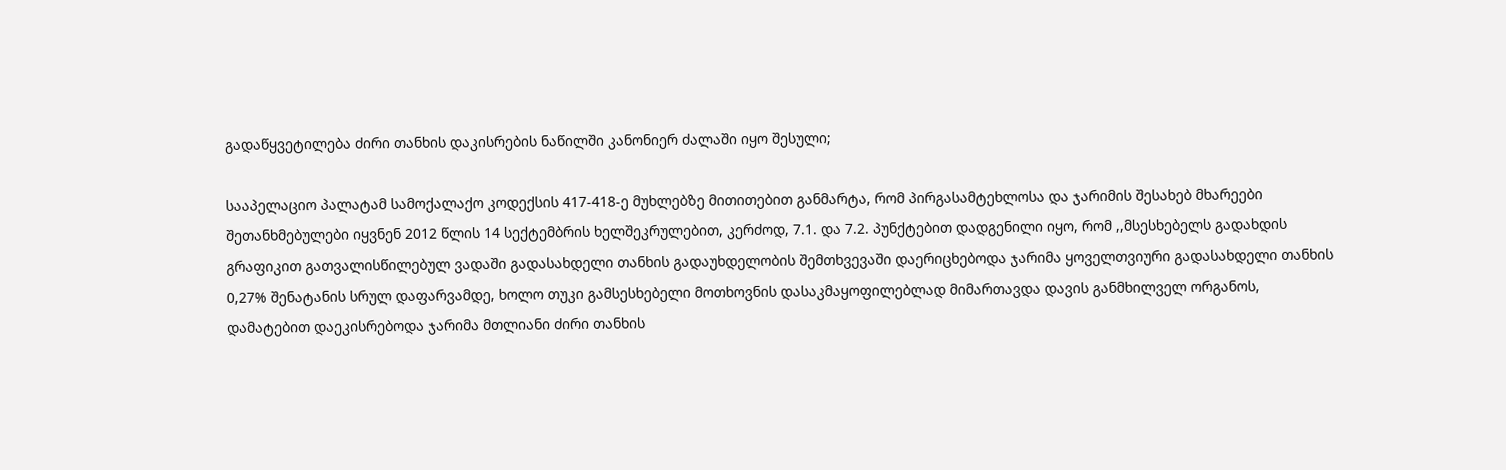გადაწყვეტილება ძირი თანხის დაკისრების ნაწილში კანონიერ ძალაში იყო შესული;

სააპელაციო პალატამ სამოქალაქო კოდექსის 417-418-ე მუხლებზე მითითებით განმარტა, რომ პირგასამტეხლოსა და ჯარიმის შესახებ მხარეები შეთანხმებულები იყვნენ 2012 წლის 14 სექტემბრის ხელშეკრულებით, კერძოდ, 7.1. და 7.2. პუნქტებით დადგენილი იყო, რომ ,,მსესხებელს გადახდის გრაფიკით გათვალისწილებულ ვადაში გადასახდელი თანხის გადაუხდელობის შემთხვევაში დაერიცხებოდა ჯარიმა ყოველთვიური გადასახდელი თანხის 0,27% შენატანის სრულ დაფარვამდე, ხოლო თუკი გამსესხებელი მოთხოვნის დასაკმაყოფილებლად მიმართავდა დავის განმხილველ ორგანოს, დამატებით დაეკისრებოდა ჯარიმა მთლიანი ძირი თანხის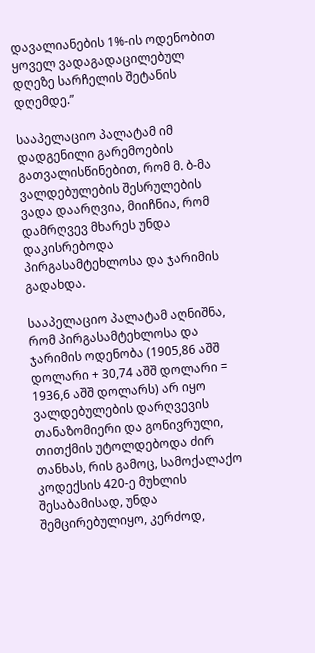დავალიანების 1%-ის ოდენობით ყოველ ვადაგადაცილებულ დღეზე სარჩელის შეტანის დღემდე.”

სააპელაციო პალატამ იმ დადგენილი გარემოების გათვალისწინებით, რომ მ. ბ-მა ვალდებულების შესრულების ვადა დაარღვია, მიიჩნია, რომ დამრღვევ მხარეს უნდა დაკისრებოდა პირგასამტეხლოსა და ჯარიმის გადახდა.

სააპელაციო პალატამ აღნიშნა, რომ პირგასამტეხლოსა და ჯარიმის ოდენობა (1905,86 აშშ დოლარი + 30,74 აშშ დოლარი = 1936,6 აშშ დოლარს) არ იყო ვალდებულების დარღვევის თანაზომიერი და გონივრული, თითქმის უტოლდებოდა ძირ თანხას, რის გამოც, სამოქალაქო კოდექსის 420-ე მუხლის შესაბამისად, უნდა შემცირებულიყო, კერძოდ,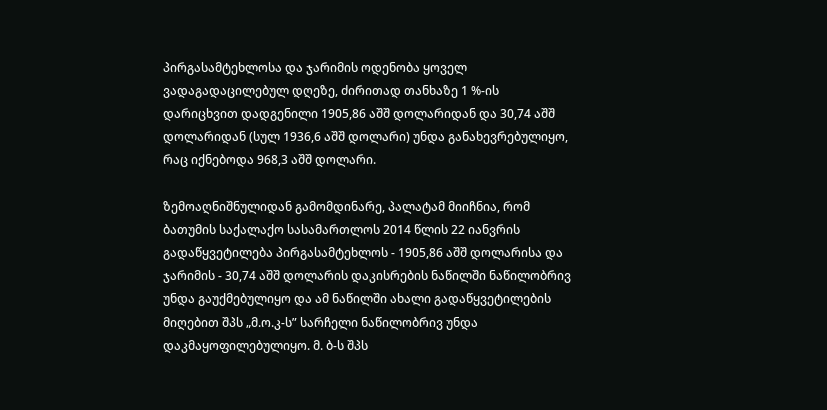პირგასამტეხლოსა და ჯარიმის ოდენობა ყოველ ვადაგადაცილებულ დღეზე, ძირითად თანხაზე 1 %-ის დარიცხვით დადგენილი 1905,86 აშშ დოლარიდან და 30,74 აშშ დოლარიდან (სულ 1936,6 აშშ დოლარი) უნდა განახევრებულიყო, რაც იქნებოდა 968,3 აშშ დოლარი.

ზემოაღნიშნულიდან გამომდინარე, პალატამ მიიჩნია, რომ ბათუმის საქალაქო სასამართლოს 2014 წლის 22 იანვრის გადაწყვეტილება პირგასამტეხლოს - 1905,86 აშშ დოლარისა და ჯარიმის - 30,74 აშშ დოლარის დაკისრების ნაწილში ნაწილობრივ უნდა გაუქმებულიყო და ამ ნაწილში ახალი გადაწყვეტილების მიღებით შპს „მ.ო.კ-ს” სარჩელი ნაწილობრივ უნდა დაკმაყოფილებულიყო. მ. ბ-ს შპს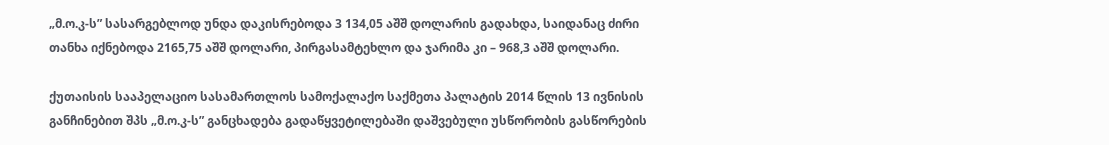„მ.ო.კ-ს” სასარგებლოდ უნდა დაკისრებოდა 3 134,05 აშშ დოლარის გადახდა, საიდანაც ძირი თანხა იქნებოდა 2165,75 აშშ დოლარი, პირგასამტეხლო და ჯარიმა კი – 968,3 აშშ დოლარი.

ქუთაისის სააპელაციო სასამართლოს სამოქალაქო საქმეთა პალატის 2014 წლის 13 ივნისის განჩინებით შპს „მ.ო.კ-ს” განცხადება გადაწყვეტილებაში დაშვებული უსწორობის გასწორების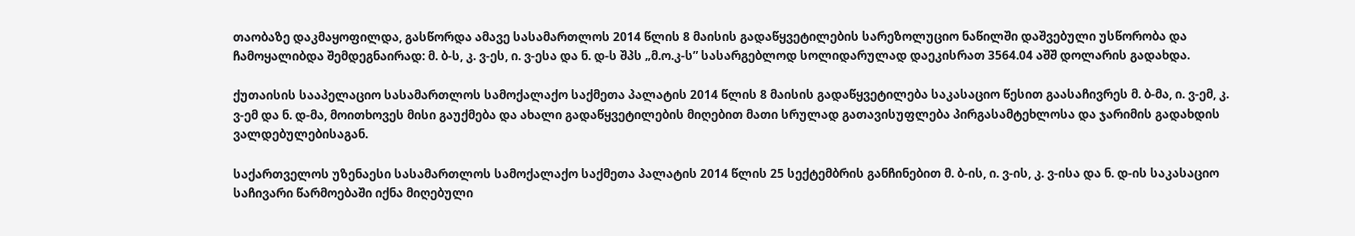თაობაზე დაკმაყოფილდა, გასწორდა ამავე სასამართლოს 2014 წლის 8 მაისის გადაწყვეტილების სარეზოლუციო ნაწილში დაშვებული უსწორობა და ჩამოყალიბდა შემდეგნაირად: მ. ბ-ს, კ. ვ-ეს, ი. ვ-ესა და ნ. დ-ს შპს „მ.ო.კ-ს” სასარგებლოდ სოლიდარულად დაეკისრათ 3564.04 აშშ დოლარის გადახდა.

ქუთაისის სააპელაციო სასამართლოს სამოქალაქო საქმეთა პალატის 2014 წლის 8 მაისის გადაწყვეტილება საკასაციო წესით გაასაჩივრეს მ. ბ-მა, ი. ვ-ემ, კ. ვ-ემ და ნ. დ-მა, მოითხოვეს მისი გაუქმება და ახალი გადაწყვეტილების მიღებით მათი სრულად გათავისუფლება პირგასამტეხლოსა და ჯარიმის გადახდის ვალდებულებისაგან.

საქართველოს უზენაესი სასამართლოს სამოქალაქო საქმეთა პალატის 2014 წლის 25 სექტემბრის განჩინებით მ. ბ-ის, ი. ვ-ის, კ. ვ-ისა და ნ. დ-ის საკასაციო საჩივარი წარმოებაში იქნა მიღებული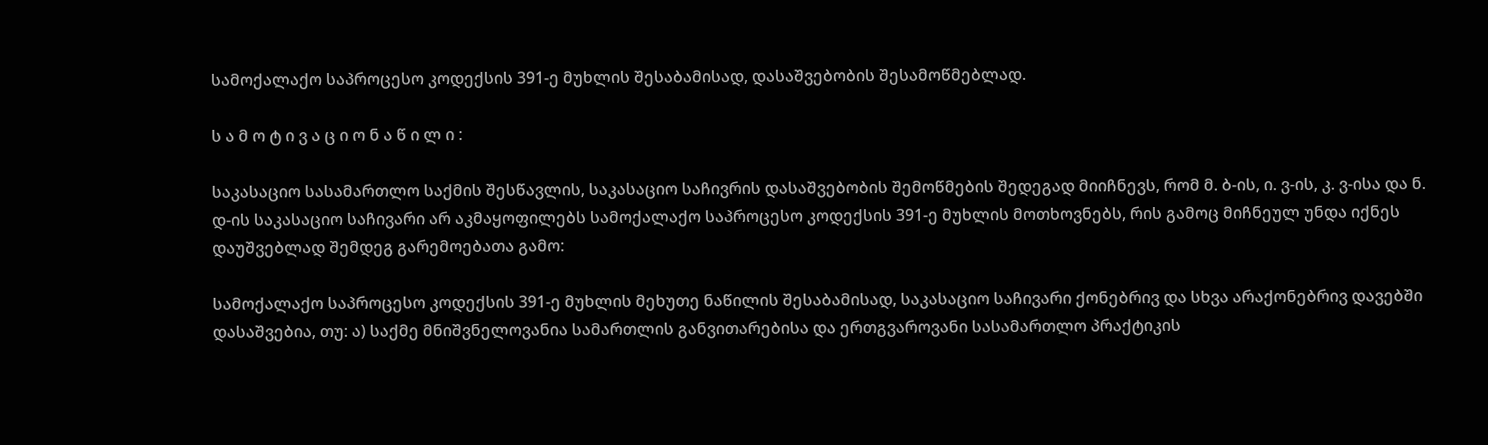სამოქალაქო საპროცესო კოდექსის 391-ე მუხლის შესაბამისად, დასაშვებობის შესამოწმებლად.

ს ა მ ო ტ ი ვ ა ც ი ო ნ ა წ ი ლ ი :

საკასაციო სასამართლო საქმის შესწავლის, საკასაციო საჩივრის დასაშვებობის შემოწმების შედეგად მიიჩნევს, რომ მ. ბ-ის, ი. ვ-ის, კ. ვ-ისა და ნ. დ-ის საკასაციო საჩივარი არ აკმაყოფილებს სამოქალაქო საპროცესო კოდექსის 391-ე მუხლის მოთხოვნებს, რის გამოც მიჩნეულ უნდა იქნეს დაუშვებლად შემდეგ გარემოებათა გამო:

სამოქალაქო საპროცესო კოდექსის 391-ე მუხლის მეხუთე ნაწილის შესაბამისად, საკასაციო საჩივარი ქონებრივ და სხვა არაქონებრივ დავებში დასაშვებია, თუ: ა) საქმე მნიშვნელოვანია სამართლის განვითარებისა და ერთგვაროვანი სასამართლო პრაქტიკის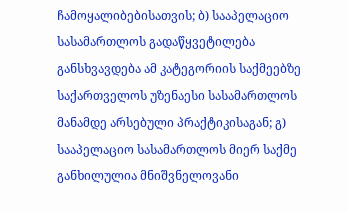ჩამოყალიბებისათვის; ბ) სააპელაციო სასამართლოს გადაწყვეტილება განსხვავდება ამ კატეგორიის საქმეებზე საქართველოს უზენაესი სასამართლოს მანამდე არსებული პრაქტიკისაგან; გ) სააპელაციო სასამართლოს მიერ საქმე განხილულია მნიშვნელოვანი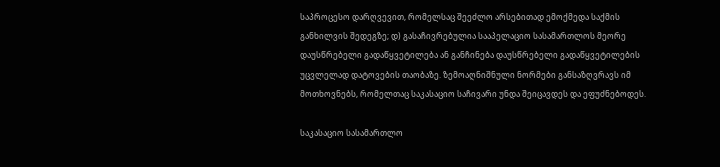საპროცესო დარღვევით, რომელსაც შეეძლო არსებითად ემოქმედა საქმის განხილვის შედეგზე; დ) გასაჩივრებულია სააპელაციო სასამართლოს მეორე დაუსწრებელი გადაწყვეტილება ან განჩინება დაუსწრებელი გადაწყვეტილების უცვლელად დატოვების თაობაზე. ზემოაღნიშნული ნორმები განსაზღვრავს იმ მოთხოვნებს, რომელთაც საკასაციო საჩივარი უნდა შეიცავდეს და ეფუძნებოდეს.

საკასაციო სასამართლო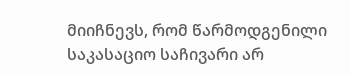მიიჩნევს, რომ წარმოდგენილი საკასაციო საჩივარი არ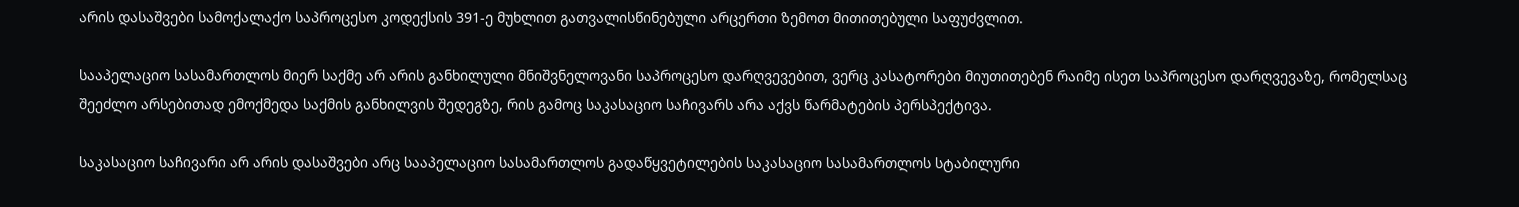არის დასაშვები სამოქალაქო საპროცესო კოდექსის 391-ე მუხლით გათვალისწინებული არცერთი ზემოთ მითითებული საფუძვლით.

სააპელაციო სასამართლოს მიერ საქმე არ არის განხილული მნიშვნელოვანი საპროცესო დარღვევებით, ვერც კასატორები მიუთითებენ რაიმე ისეთ საპროცესო დარღვევაზე, რომელსაც შეეძლო არსებითად ემოქმედა საქმის განხილვის შედეგზე, რის გამოც საკასაციო საჩივარს არა აქვს წარმატების პერსპექტივა.

საკასაციო საჩივარი არ არის დასაშვები არც სააპელაციო სასამართლოს გადაწყვეტილების საკასაციო სასამართლოს სტაბილური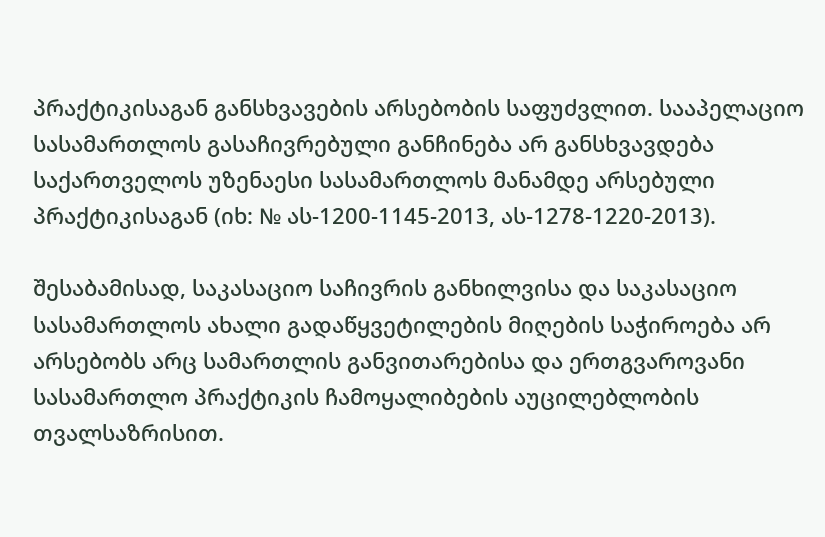პრაქტიკისაგან განსხვავების არსებობის საფუძვლით. სააპელაციო სასამართლოს გასაჩივრებული განჩინება არ განსხვავდება საქართველოს უზენაესი სასამართლოს მანამდე არსებული პრაქტიკისაგან (იხ: № ას-1200-1145-2013, ას-1278-1220-2013).

შესაბამისად, საკასაციო საჩივრის განხილვისა და საკასაციო სასამართლოს ახალი გადაწყვეტილების მიღების საჭიროება არ არსებობს არც სამართლის განვითარებისა და ერთგვაროვანი სასამართლო პრაქტიკის ჩამოყალიბების აუცილებლობის თვალსაზრისით.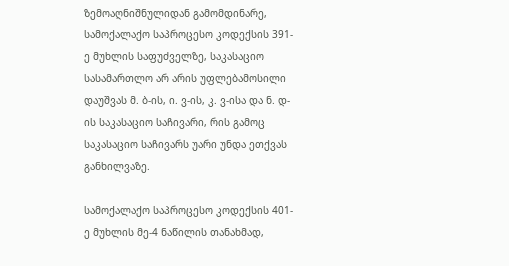ზემოაღნიშნულიდან გამომდინარე, სამოქალაქო საპროცესო კოდექსის 391-ე მუხლის საფუძველზე, საკასაციო სასამართლო არ არის უფლებამოსილი დაუშვას მ. ბ-ის, ი. ვ-ის, კ. ვ-ისა და ნ. დ-ის საკასაციო საჩივარი, რის გამოც საკასაციო საჩივარს უარი უნდა ეთქვას განხილვაზე.

სამოქალაქო საპროცესო კოდექსის 401-ე მუხლის მე-4 ნაწილის თანახმად,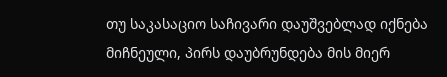თუ საკასაციო საჩივარი დაუშვებლად იქნება მიჩნეული, პირს დაუბრუნდება მის მიერ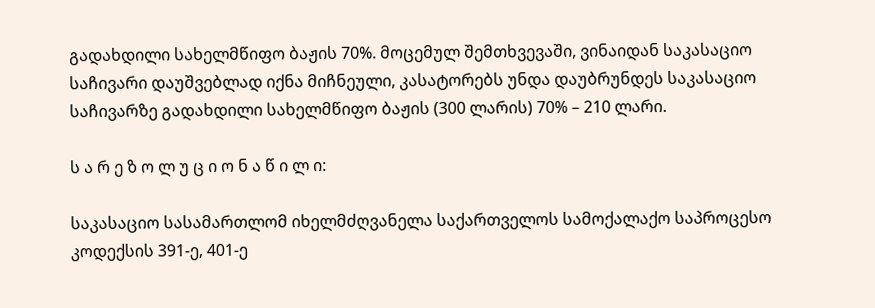გადახდილი სახელმწიფო ბაჟის 70%. მოცემულ შემთხვევაში, ვინაიდან საკასაციო საჩივარი დაუშვებლად იქნა მიჩნეული, კასატორებს უნდა დაუბრუნდეს საკასაციო საჩივარზე გადახდილი სახელმწიფო ბაჟის (300 ლარის) 70% – 210 ლარი.

ს ა რ ე ზ ო ლ უ ც ი ო ნ ა წ ი ლ ი:

საკასაციო სასამართლომ იხელმძღვანელა საქართველოს სამოქალაქო საპროცესო კოდექსის 391-ე, 401-ე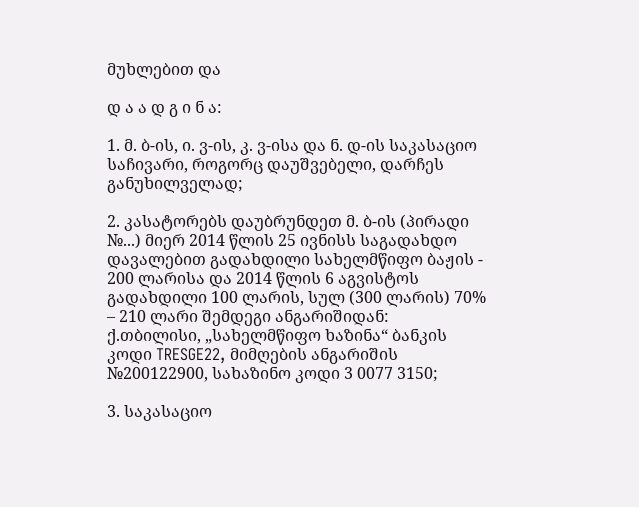მუხლებით და

დ ა ა დ გ ი ნ ა:

1. მ. ბ-ის, ი. ვ-ის, კ. ვ-ისა და ნ. დ-ის საკასაციო საჩივარი, როგორც დაუშვებელი, დარჩეს განუხილველად;

2. კასატორებს დაუბრუნდეთ მ. ბ-ის (პირადი №...) მიერ 2014 წლის 25 ივნისს საგადახდო დავალებით გადახდილი სახელმწიფო ბაჟის - 200 ლარისა და 2014 წლის 6 აგვისტოს გადახდილი 100 ლარის, სულ (300 ლარის) 70% – 210 ლარი შემდეგი ანგარიშიდან: ქ.თბილისი, „სახელმწიფო ხაზინა“ ბანკის კოდი TRESGE22, მიმღების ანგარიშის №200122900, სახაზინო კოდი 3 0077 3150;

3. საკასაციო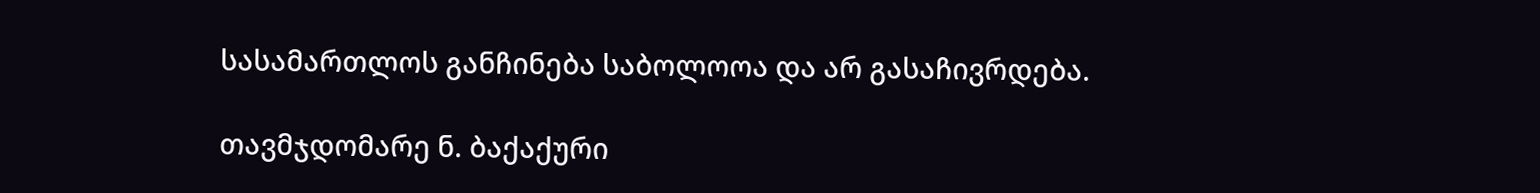სასამართლოს განჩინება საბოლოოა და არ გასაჩივრდება.

თავმჯდომარე ნ. ბაქაქური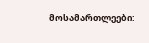მოსამართლეები: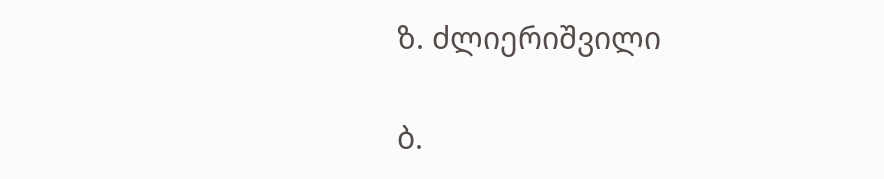ზ. ძლიერიშვილი

ბ.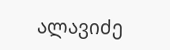ალავიძე